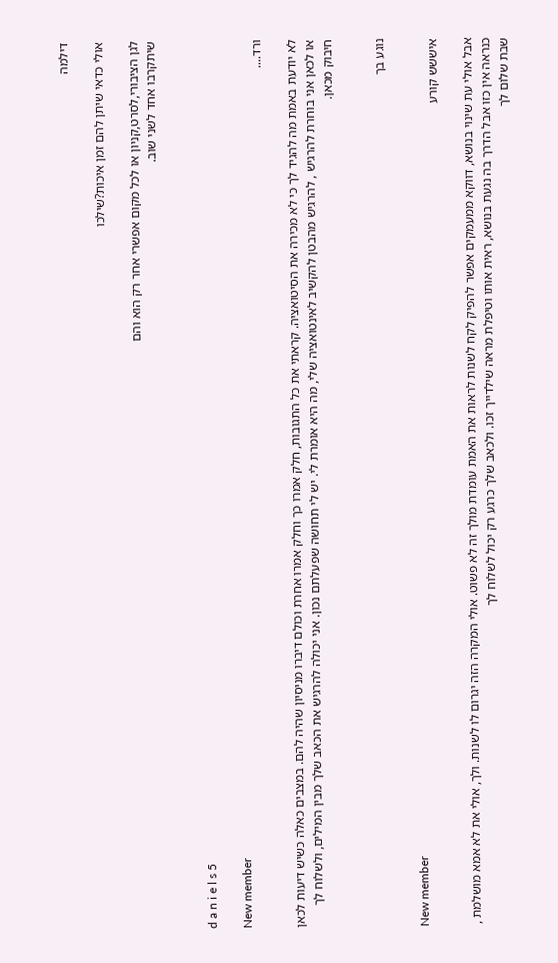דילמה

אולי כדאי שיתן להם זמן איכות?שילכו

לגן הציבורי,לסרט,קניון או לכל מקום אפשרי אחר רק הוא והם
שיתקרבו אחד לשני שוב.


d a n i e l s 5

New member
ורד....

לא יודעת באמת מה להגיד לך כי לא מכירה את הסיטואציה. קראתי את כל התגובות, חלק אמרו כך וחלק אמרו אחרת וכולם דיברו מניסיון שהיה להם. במצבים כאלה כשיש דיעות לכאן או לכאן אני בוחרת להרגיש , להרגיש מהבטן להקשיב לאינטואציה שלי, מה היא אומרת לי. יש לי תחושה שפעלתם נכון. אני יכולה להרגיש את הכאב שלך מבין המילים, ולשלוח לך חיבוק מכאן.


נוגע בך

New member
איששש קורע

אבל אולי עת שינוי בנושא, דווקא ממעמקים אפשר להפיק לקח לשנות לראות את האמת עומדת מולך זה לא פשוט. אולי המקרה הזה יגרום לו לשנות. ולך, אולי את לא אמא מושלמת , כנראה אין כזו אבל הדרך בה נגעת בנושא, ראית אותו וטיפלת מראה שילדייך זכו. ולכאב שלך כרגע רק יכול לשלוח לך
שבת שלום לך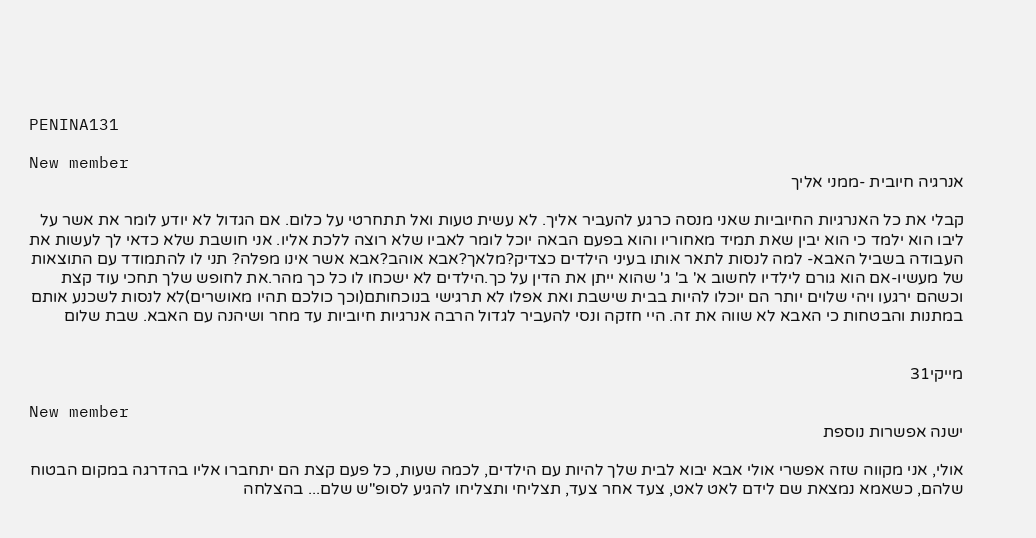PENINA131

New member
אנרגיה חיובית -ממני אליך

קבלי את כל האנרגיות החיוביות שאני מנסה כרגע להעביר אליך. לא עשית טעות ואל תתחרטי על כלום. אם הגדול לא יודע לומר את אשר על ליבו הוא ילמד כי הוא יבין שאת תמיד מאחוריו והוא בפעם הבאה יוכל לומר לאביו שלא רוצה ללכת אליו. אני חושבת שלא כדאי לך לעשות את העבודה בשביל האבא- למה לנסות לתאר אותו בעיני הילדים כצדיק?מלאך?אבא אוהב?אבא אשר אינו מפלה? תני לו להתמודד עם התוצאות של מעשיו-אם הוא גורם לילדיו לחשוב א' ב' ג' שהוא ייתן את הדין על כך.הילדים לא ישכחו לו כל כך מהר.את לחופש שלך תחכי עוד קצת וכשהם ירגעו ויהי שלוים יותר הם יוכלו להיות בבית שישבת ואת אפלו לא תרגישי בנוכחותם(וכך כולכם תהיו מאושרים)לא לנסות לשכנע אותם במתנות והבטחות כי האבא לא שווה את זה. היי חזקה ונסי להעביר לגדול הרבה אנרגיות חיוביות עד מחר ושיהנה עם האבא. שבת שלום


מייקי31

New member
ישנה אפשרות נוספת

אולי, אני מקווה שזה אפשרי אולי אבא יבוא לבית שלך להיות עם הילדים, לכמה שעות, כל פעם קצת הם יתחברו אליו בהדרגה במקום הבטוח שלהם, כשאמא נמצאת שם לידם לאט לאט, צעד אחר צעד, תצליחי ותצליחו להגיע לסופ"ש שלם... בהצלחה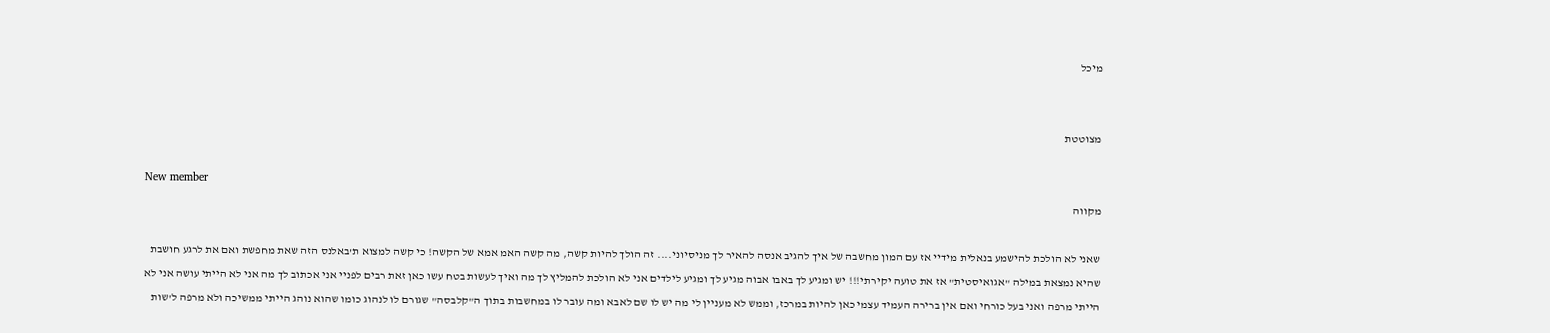מיכל


מצוטטת

New member
מקווה

שאני לא הולכת להישמע בנאלית מידיי אז עם המון מחשבה של איך להגיב אנסה להאיר לך מניסיוני.... זה הולך להיות קשה, מה קשה האמ אמא של הקשה! כי קשה למצוא ת'באלנס הזה שאת מחפשת ואם את לרגע חושבת שהיא נמצאת במילה "אגואיסטית" אז את טועה יקירתי!!! יש ומגיע לך באבו אבוה מגיע לך ומגיע לילדים אני לא הולכת להמליץ לך מה ואיך לעשות בטח עשו כאן זאת רבים לפניי אני אכתוב לך מה אני לא הייתי עושה אני לא הייתי מרפה ואני בעל כורחי ואם אין ברירה העמיד עצמי כאן להיות במרכז, וממש לא מעניין לי מה יש לו שם לאבא ומה עובר לו במחשבות בתוך ה"קלבסה" שגורם לו לנהוג כומו שהוא נוהג הייתי ממשיכה ולא מרפה ל'שות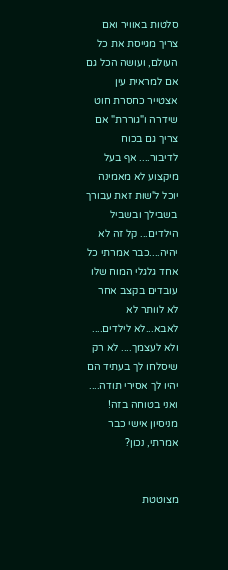סלטות באוויר ואם צריך מגייסת את כל העולם, ועושה הכל גם אם למראית עין אצטייר כחסרת חוט שידרה ו"גוררת" אם צריך גם בכוח לדיבור.... אף בעל מיקצוע לא מאמינה יוכל ל'שות זאת עבורך בשבילך ובשביל הילדים... קל זה לא יהיה....כבר אמרתי כל אחד גלגלי המוח שלו עובדים בקצב אחר לא לוותר לא לאבא...לא לילדים.... ולא לעצמך.... לא רק שיסלחו לך בעתיד הם יהיו לך אסירי תודה.... ואני בטוחה בזה! מניסיון אישי כבר אמרתי, נכון?


מצוטטת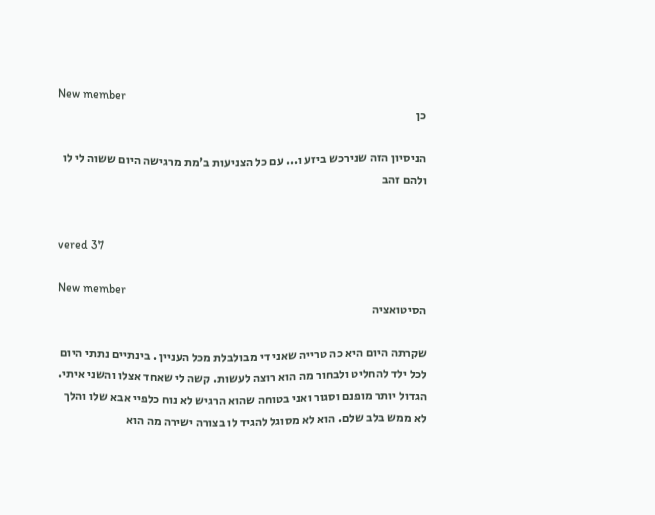New member
כן

הניסיון הזה שנירכש ביזע ו... עם כל הצניעות ב'מת מרגישה היום ששוה לי לו ולהם זהב


vered 37

New member
הסיטואציה

שקרתה היום היא כה טרייה שאני די מבולבלת מכל העניין . בינתיים נתתי היום לכל ילד להחליט ולבחור מה הוא רוצה לעשות. קשה לי שאחד אצלו והשני איתי. הגדול יותר מופנם וסגור ואני בטוחה שהוא הרגיש לא נוח כלפיי אבא שלו והלך לא ממש בלב שלם. הוא לא מסוגל להגיד לו בצורה ישירה מה הוא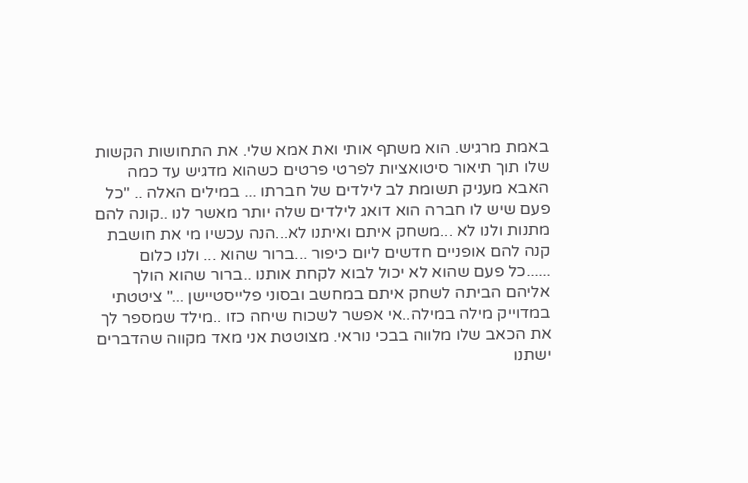באמת מרגיש. הוא משתף אותי ואת אמא שלי. את התחושות הקשות שלו תוך תיאור סיטואציות לפרטי פרטים כשהוא מדגיש עד כמה האבא מעניק תשומת לב לילדים של חברתו ... במילים האלה .. "כל פעם שיש לו חברה הוא דואג לילדים שלה יותר מאשר לנו ..קונה להם מתנות ולנו לא ...משחק איתם ואיתנו לא...הנה עכשיו מי את חושבת קנה להם אופניים חדשים ליום כיפור ...ברור שהוא ... ולנו כלום ......כל פעם שהוא לא יכול לבוא לקחת אותנו ..ברור שהוא הולך אליהם הביתה לשחק איתם במחשב ובסוני פלייסטיישן ..." ציטטתי במדוייק מילה במילה..אי אפשר לשכוח שיחה כזו ..מילד שמספר לך את הכאב שלו מלווה בבכי נוראי. מצוטטת אני מאד מקווה שהדברים ישתנו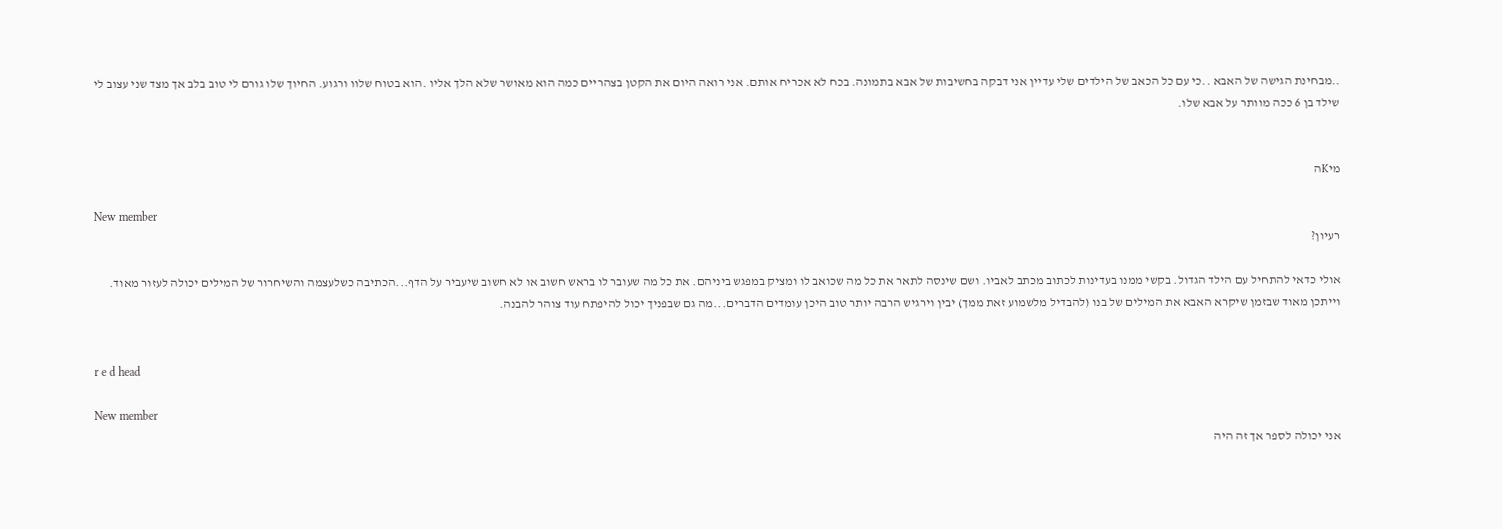..מבחינת הגישה של האבא ..כי עם כל הכאב של הילדים שלי עדיין אני דבקה בחשיבות של אבא בתמונה. בכח לא אכריח אותם. אני רואה היום את הקטן בצהריים כמה הוא מאושר שלא הלך אליו .הוא בטוח שלוו ורגוע. החיוך שלו גורם לי טוב בלב אך מצד שני עצוב לי שילד בן 6 ככה מוותר על אבא שלו.


מיKה

New member
רעיון?

אולי כדאי להתחיל עם הילד הגדול. בקשי ממנו בעדינות לכתוב מכתב לאביו. ושם שינסה לתאר את כל מה שכואב לו ומציק במפגש ביניהם. את כל מה שעובר לו בראש חשוב או לא חשוב שיעביר על הדף...הכתיבה כשלעצמה והשיחרור של המילים יכולה לעזור מאוד. וייתכן מאוד שבזמן שיקרא האבא את המילים של בנו (להבדיל מלשמוע זאת ממך) יבין וירגיש הרבה יותר טוב היכן עומדים הדברים...מה גם שבפניך יכול להיפתח עוד צוהר להבנה.


r e d head

New member
אני יכולה לספר אך זה היה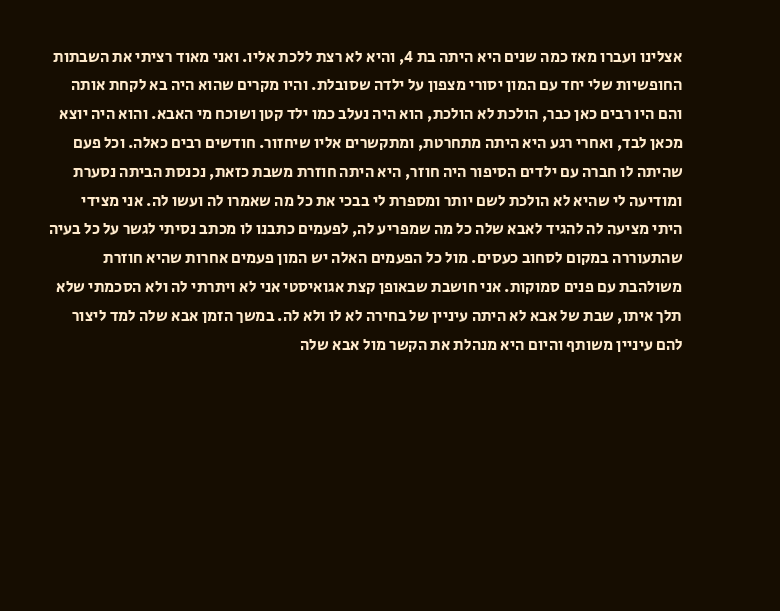אצלינו ועברו מאז כמה שנים היא היתה בת 4, והיא לא רצת ללכת אליו. ואני מאוד רציתי את השבתות החופשיות שלי יחד עם המון יסורי מצפון על ילדה שסובלת. והיו מקרים שהוא היה בא לקחת אותה והם היו רבים כאן כבר, הולכת לא הולכת, הוא היה נעלב כמו ילד קטן ושוכח מי האבא. והוא היה יוצא מכאן לבד, ואחרי רגע היא היתה מתחרטת, ומתקשרים אליו שיחזור. חודשים רבים כאלה. וכל פעם שהיתה לו חברה עם ילדים הסיפור היה חוזר, היא היתה חוזרת משבת כזאת, נכנסת הביתה נסערת ומודיעה לי שהיא לא הולכת לשם יותר ומספרת לי בבכי את כל מה שאמרו לה ועשו לה. אני מצידי היתי מציעה לה להגיד לאבא שלה כל מה שמפריע לה, לפעמים כתבנו לו מכתב נסיתי לגשר על כל בעיה שהתעוררה במקום לסחוב כעסים. מול כל הפעמים האלה יש המון פעמים אחרות שהיא חוזרת משולהבת עם פנים סמוקות. אני חושבת שבאופן קצת אגואיסטי אני לא ויתרתי לה ולא הסכמתי שלא תלך איתו, שבת של אבא לא היתה עיניין של בחירה לא לו ולא לה. במשך הזמן אבא שלה למד ליצור להם עיניין משותף והיום היא מנהלת את הקשר מול אבא שלה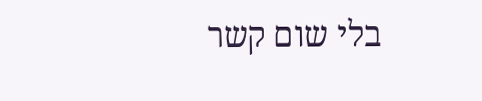בלי שום קשר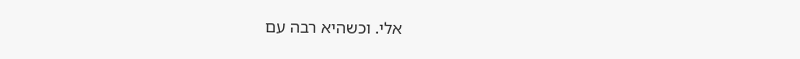אלי. וכשהיא רבה עם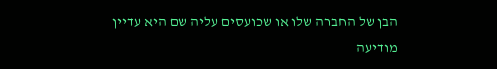הבן של החברה שלו או שכועסים עליה שם היא עדיין מודיעה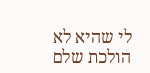לי שהיא לא הולכת שלם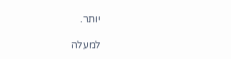יותר.

למעלה